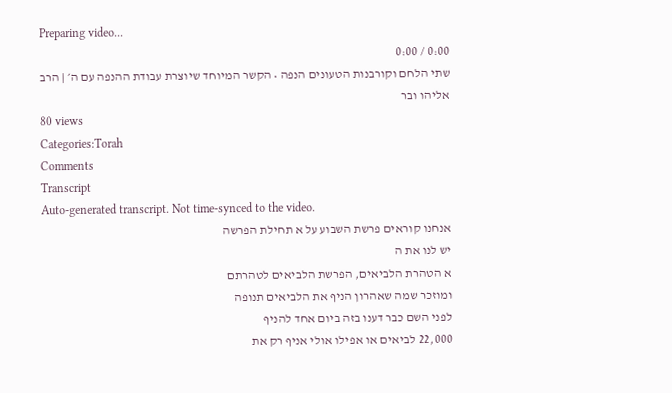Preparing video...
0:00 / 0:00
שתי הלחם וקורבנות הטעונים הנפה • הקשר המיוחד שיוצרת עבודת ההנפה עם ה׳ | הרב אליהו ובר
80 views
Categories:Torah
Comments
Transcript
Auto-generated transcript. Not time-synced to the video.
אנחנו קוראים פרשת השבוע על א תחילת הפרשה
יש לנו את ה
א הטהרת הלביאים, הפרשת הלביאים לטהרתם
ומוזכר שמה שאהרון הניף את הלביאים תנופה
לפני השם כבר דענו בזה ביום אחד להניף
22,000 לביאים או אפילו אולי אניף רק את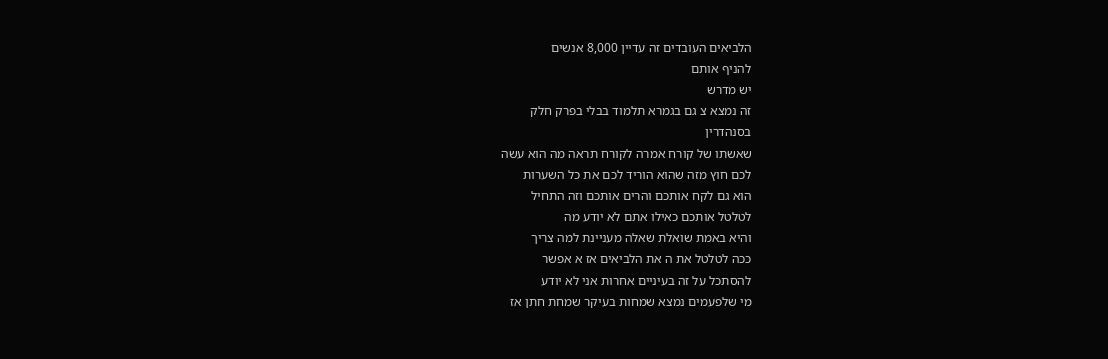הלביאים העובדים זה עדיין 8,000 אנשים
להניף אותם
יש מדרש
זה נמצא צ גם בגמרא תלמוד בבלי בפרק חלק
בסנהדרין
שאשתו של קורח אמרה לקורח תראה מה הוא עשה
לכם חוץ מזה שהוא הוריד לכם את כל השערות
הוא גם לקח אותכם והרים אותכם וזה התחיל
לטלטל אותכם כאילו אתם לא יודע מה
והיא באמת שואלת שאלה מעניינת למה צריך
ככה לטלטל את ה את הלביאים אז א אפשר
להסתכל על זה בעיניים אחרות אני לא יודע
מי שלפעמים נמצא שמחות בעיקר שמחת חתן אז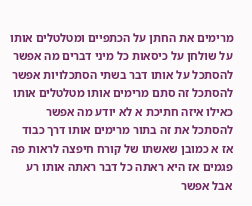מרימים את החתן על הכתפיים ומטלטלים אותו
על שולחן על כיסאות כל מיני דברים מה אפשר
להסתכל על אותו דבר בשתי הסתכלויות אפשר
להסתכל זה סתם מרימים אותו מטלטלים אותו
כאילו איזה חתיכת א לא יודע מה אפשר
להסתכל את זה בתור מרימים אותו דרך כבוד
אז א כמובן שאשתו של קורח חיפצה לראות פה
פגמים אז היא ראתה כל דבר ראתה אותו רע
אבל אפשר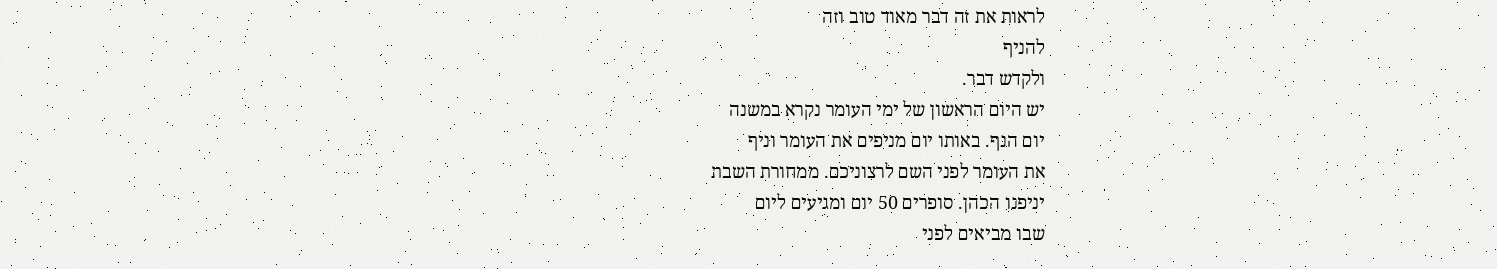לראות את זה דבר מאוד טוב וזה
להניף
ולקדש דבר.
יש היום הראשון של ימי העומר נקרא במשנה
יום הנף. באותו יום מניפים את העומר וניף
את העומר לפני השם לרצוניכם. ממחורת השבת
יניפנו הכהן. סופרים 50 יום ומגיעים ליום
שבו מביאים לפני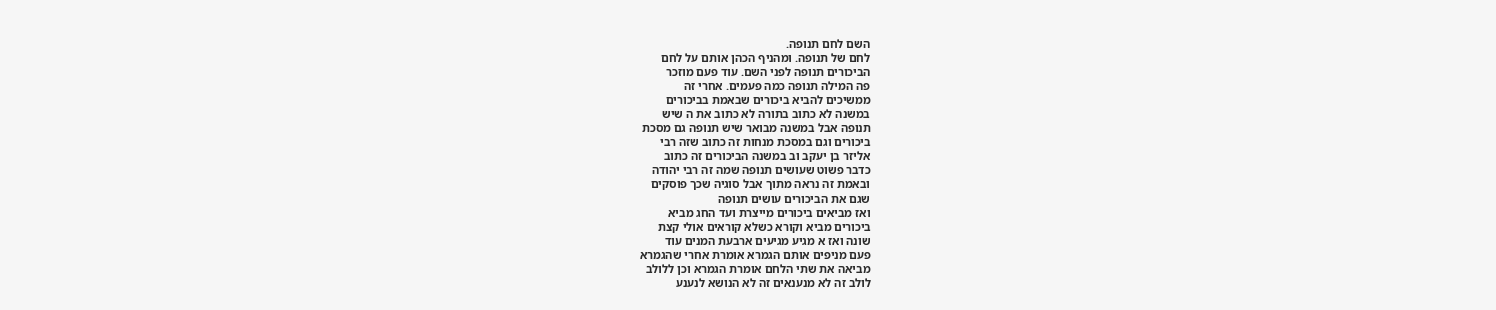השם לחם תנופה.
לחם של תנופה. ומהניף הכהן אותם על לחם
הביכורים תנופה לפני השם. עוד פעם מוזכר
פה המילה תנופה כמה פעמים. אחרי זה
ממשיכים להביא ביכורים שבאמת בביכורים
במשנה לא כתוב בתורה לא כתוב את ה שיש
תנופה אבל במשנה מבואר שיש תנופה גם מסכת
ביכורים וגם במסכת מנחות זה כתוב שזה רבי
אליזר בן יעקב וב במשנה הביכורים זה כתוב
כדבר פשוט שעושים תנופה שמה זה רבי יהודה
ובאמת זה נראה מתוך אבל סוגיה שכך פוסקים
שגם את הביכורים עושים תנופה
ואז מביאים ביכורים מייצרת ועד החג מביא
ביכורים מביא וקורא כשלא קוראים אולי קצת
שונה ואז א מגיע מגיעים ארבעת המנים עוד
פעם מניפים אותם הגמרא אומרת אחרי שהגמרא
מביאה את שתי הלחם אומרת הגמרא וכן ללולב
לולב זה לא מנענאים זה לא הנושא לנענע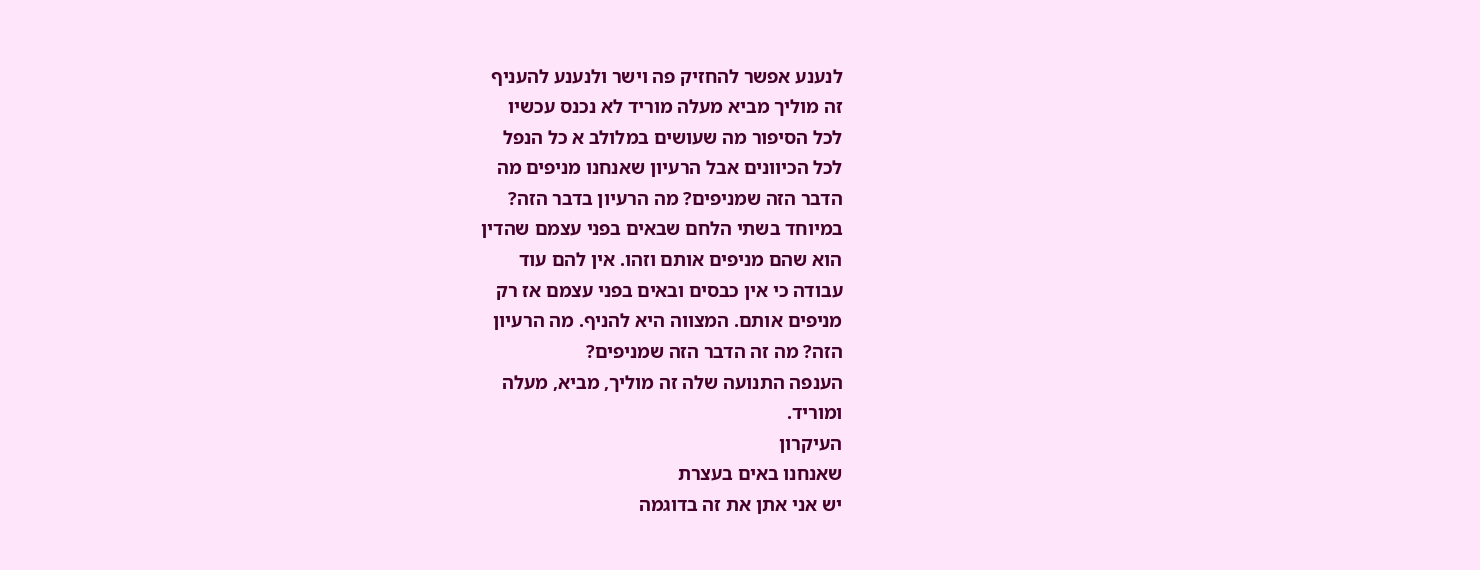לנענע אפשר להחזיק פה וישר ולנענע להעניף
זה מוליך מביא מעלה מוריד לא נכנס עכשיו
לכל הסיפור מה שעושים במלולב א כל הנפל
לכל הכיוונים אבל הרעיון שאנחנו מניפים מה
הדבר הזה שמניפים? מה הרעיון בדבר הזה?
במיוחד בשתי הלחם שבאים בפני עצמם שהדין
הוא שהם מניפים אותם וזהו. אין להם עוד
עבודה כי אין כבסים ובאים בפני עצמם אז רק
מניפים אותם. המצווה היא להניף. מה הרעיון
הזה? מה זה הדבר הזה שמניפים?
הענפה התנועה שלה זה מוליך, מביא, מעלה
ומוריד.
העיקרון
שאנחנו באים בעצרת
יש אני אתן את זה בדוגמה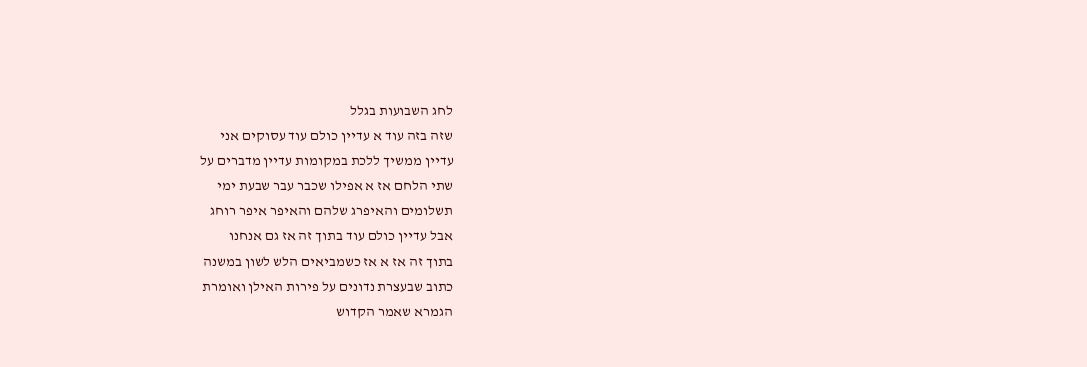לחג השבועות בגלל
שזה בזה עוד א עדיין כולם עוד עסוקים אני
עדיין ממשיך ללכת במקומות עדיין מדברים על
שתי הלחם אז א אפילו שכבר עבר שבעת ימי
תשלומים והאיפרג שלהם והאיפר איפר רוחג
אבל עדיין כולם עוד בתוך זה אז גם אנחנו
בתוך זה אז א אז כשמביאים הלש לשון במשנה
כתוב שבעצרת נדונים על פירות האילן ואומרת
הגמרא שאמר הקדוש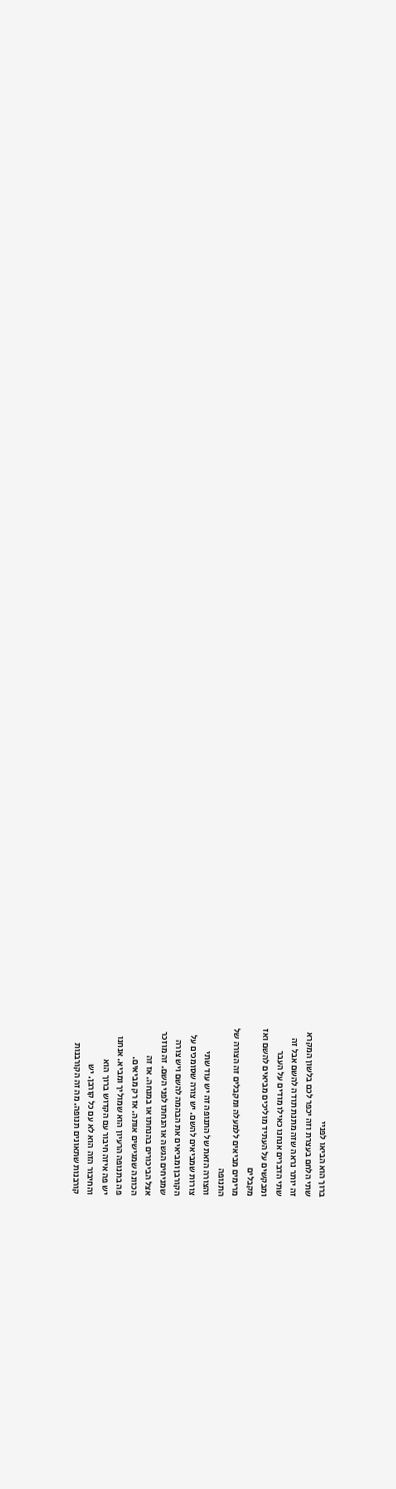ברוך הוא הביאו לפניי
שתי הלחם בעצרת וזה יכפר לכם בלשון המקרא
זה יותר נראה שזה מתנת תודה להשם אבל זה
שתי הדברים אנחנו כאילו מודים על העבר
ומבקשים על העתיד מוליכים מביאים להשם ואז
מקבלים
מרימים מביאים ללמעלה ומקבלים זה הצורה של
התנופה
והצורה הזאת של התנופה זה יש עוד שתי
צורות שמביאים להשם. יש צורה שסומכים על
הקורבן ומביאים את הבהמה להשם ויש צורה
שמניחים הגשה או הנחתו לפני השם. זה מוזכר
אצל הביכורים בהנחתו או במנחה. אז זה
הכוונה שמגישים אותה. אז רק מביאים.
פה בתנופה הרעיון הוא שמוליך ומביא. אנחנו
יש פה איזה חיבור עם הקדוש ברוך הוא
והחיבור הזה הוא לא עם כל קורבן. יש
קורבנות שתאונים תנופה. מה זה הקורבנות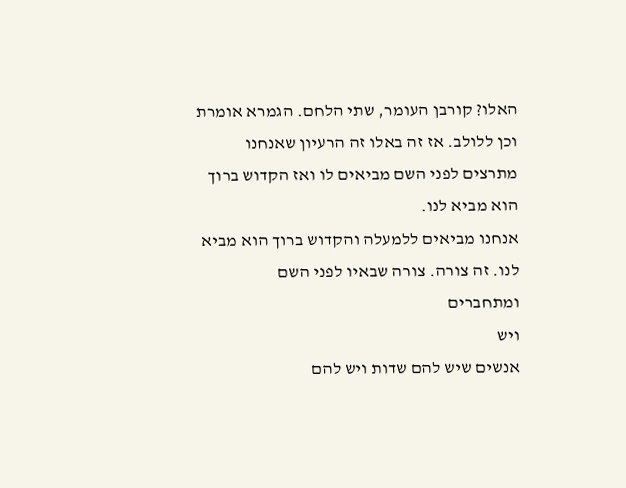האלו? קורבן העומר, שתי הלחם. הגמרא אומרת
וכן ללולב. אז זה באלו זה הרעיון שאנחנו
מתרצים לפני השם מביאים לו ואז הקדוש ברוך
הוא מביא לנו.
אנחנו מביאים ללמעלה והקדוש ברוך הוא מביא
לנו. זה צורה. צורה שבאיו לפני השם
ומתחברים
ויש
אנשים שיש להם שדות ויש להם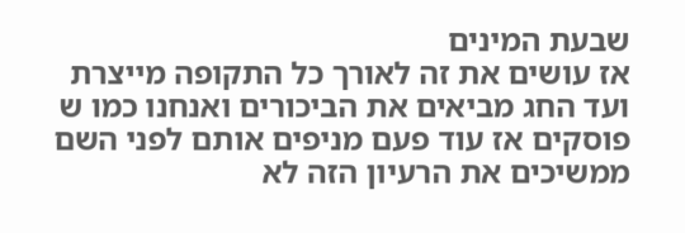שבעת המינים
אז עושים את זה לאורך כל התקופה מייצרת
ועד החג מביאים את הביכורים ואנחנו כמו ש
פוסקים אז עוד פעם מניפים אותם לפני השם
ממשיכים את הרעיון הזה לא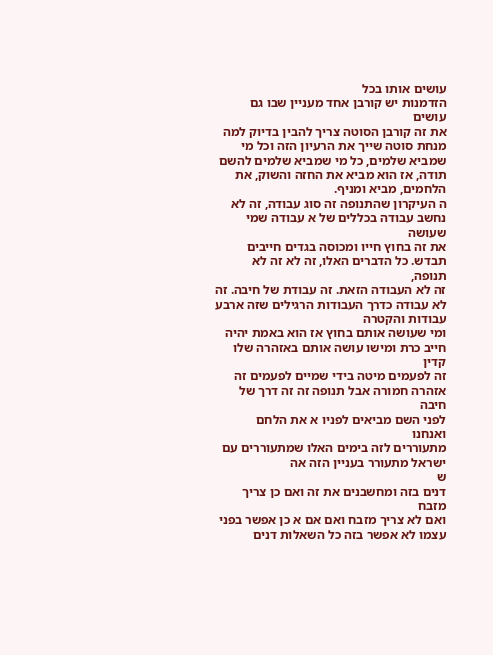עושים אותו בכל
הזדמנות יש קורבן אחד מעניין שבו גם עושים
את זה קורבן הסוטה צריך להבין בדיוק למה
מנחת סוטה שייך את הרעיון הזה וכל מי
שמביא שלמים, כל מי שמביא שלמים להשם
תודה, אז הוא מביא את החזה והשוק, את
הלחמים, מביא ומניף.
ה העיקרון שהתנופה זה סוג עבודה, זה לא
נחשב עבודה בכללים של א עבודה שמי שעושה
את זה בחוץ חייו ומכוסה בגדים חייבים
תבדש. כל הדברים האלו, זה לא זה לא תנופה,
זה לא העבודה הזאת. זה עבודת של חיבה. זה
לא עבודה כדרך העבודות הרגילים שזה ארבע
עבודות והקטרה
ומי שעושה אותם בחוץ אז הוא באמת יהיה
חייב כרת ומישו עושה אותם באזהרה שלו קדין
זה לפעמים מיטה בידי שמיים לפעמים זה
אזהרה חמורה אבל תנופה זה זה דרך של חיבה
לפני השם מביאים לפניו א את הלחם
ואנחנו
מתעוררים לזה בימים האלו שמתעוררים עם
ישראל מתעורר בעניין הזה אה
ש
דנים בזה ומחשבנים את זה ואם כן צריך מזבח
ואם לא צריך מזבח ואם אם א כן אפשר בפני
עצמו לא אפשר בזה כל השאלות דנים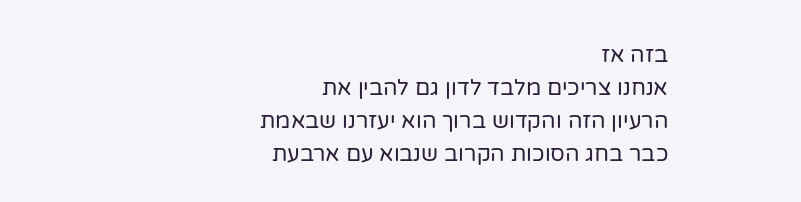בזה אז
אנחנו צריכים מלבד לדון גם להבין את
הרעיון הזה והקדוש ברוך הוא יעזרנו שבאמת
כבר בחג הסוכות הקרוב שנבוא עם ארבעת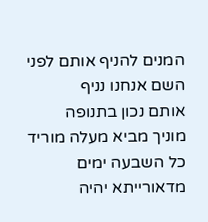המנים להניף אותם לפני השם אנחנו נניף
אותם נכון בתנופה
מוניך מביא מעלה מוריד
כל השבעה ימים מדאורייתא יהיה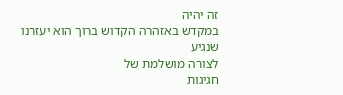זה יהיה
במקדש באזהרה הקדוש ברוך הוא יעזרנו שנגיע
לצורה מושלמת של
חגיגות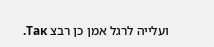ועלייה לרגל אמן כן רבצ Так.